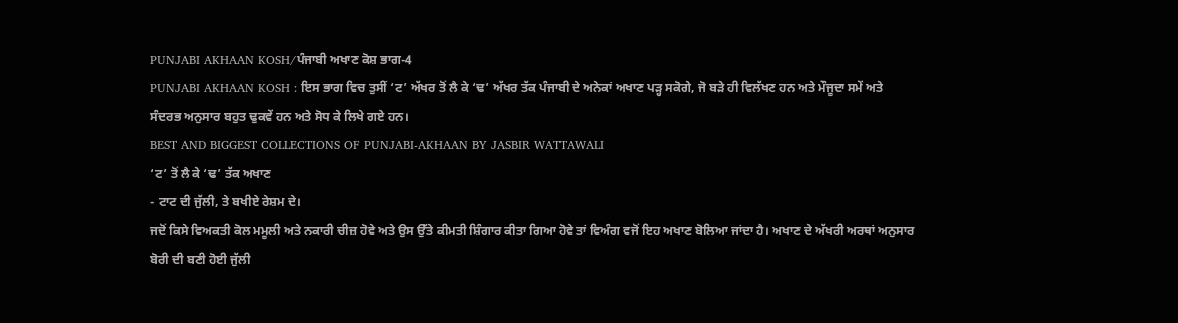PUNJABI AKHAAN KOSH/ਪੰਜਾਬੀ ਅਖਾਣ ਕੋਸ਼ ਭਾਗ-4
PUNJABI AKHAAN KOSH : ਇਸ ਭਾਗ ਵਿਚ ਤੁਸੀਂ ‘ਟ’ ਅੱਖਰ ਤੋਂ ਲੈ ਕੇ ‘ਢ’ ਅੱਖਰ ਤੱਕ ਪੰਜਾਬੀ ਦੇ ਅਨੇਕਾਂ ਅਖਾਣ ਪੜ੍ਹ ਸਕੋਗੇ, ਜੋ ਬੜੇ ਹੀ ਵਿਲੱਖਣ ਹਨ ਅਤੇ ਮੌਜੂਦਾ ਸਮੇਂ ਅਤੇ ਸੰਦਰਭ ਅਨੁਸਾਰ ਬਹੁਤ ਢੁਕਵੇਂ ਹਨ ਅਤੇ ਸੋਧ ਕੇ ਲਿਖੇ ਗਏ ਹਨ।
BEST AND BIGGEST COLLECTIONS OF PUNJABI-AKHAAN BY JASBIR WATTAWALI
‘ਟ’ ਤੋਂ ਲੈ ਕੇ ‘ਢ’ ਤੱਕ ਅਖਾਣ
- ਟਾਟ ਦੀ ਜੁੱਲੀ, ਤੇ ਬਖੀਏ ਰੇਸ਼ਮ ਦੇ।
ਜਦੋਂ ਕਿਸੇ ਵਿਅਕਤੀ ਕੋਲ ਮਮੂਲੀ ਅਤੇ ਨਕਾਰੀ ਚੀਜ਼ ਹੋਵੇ ਅਤੇ ਉਸ ਉੱਤੇ ਕੀਮਤੀ ਸ਼ਿੰਗਾਰ ਕੀਤਾ ਗਿਆ ਹੋਵੇ ਤਾਂ ਵਿਅੰਗ ਵਜੋਂ ਇਹ ਅਖਾਣ ਬੋਲਿਆ ਜਾਂਦਾ ਹੈ। ਅਖਾਣ ਦੇ ਅੱਖਰੀ ਅਰਥਾਂ ਅਨੁਸਾਰ ਬੋਰੀ ਦੀ ਬਣੀ ਹੋਈ ਜੁੱਲੀ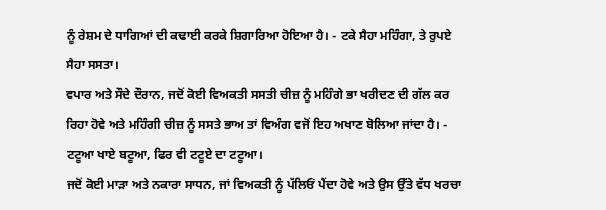ਨੂੰ ਰੇਸ਼ਮ ਦੇ ਧਾਗਿਆਂ ਦੀ ਕਢਾਈ ਕਰਕੇ ਸ਼ਿਗਾਰਿਆ ਹੋਇਆ ਹੈ। - ਟਕੇ ਸੈਹਾ ਮਹਿੰਗਾ, ਤੇ ਰੁਪਏ ਸੈਹਾ ਸਸਤਾ।
ਵਪਾਰ ਅਤੇ ਸੌਦੇ ਦੌਰਾਨ, ਜਦੋਂ ਕੋਈ ਵਿਅਕਤੀ ਸਸਤੀ ਚੀਜ਼ ਨੂੰ ਮਹਿੰਗੇ ਭਾ ਖਰੀਦਣ ਦੀ ਗੱਲ ਕਰ ਰਿਹਾ ਹੋਵੇ ਅਤੇ ਮਹਿੰਗੀ ਚੀਜ਼ ਨੂੰ ਸਸਤੇ ਭਾਅ ਤਾਂ ਵਿਅੰਗ ਵਜੋਂ ਇਹ ਅਖਾਣ ਬੋਲਿਆ ਜਾਂਦਾ ਹੈ। - ਟਟੂਆ ਖਾਏ ਬਟੂਆ, ਫਿਰ ਵੀ ਟਟੂਏ ਦਾ ਟਟੂਆ।
ਜਦੋਂ ਕੋਈ ਮਾੜਾ ਅਤੇ ਨਕਾਰਾ ਸਾਧਨ, ਜਾਂ ਵਿਅਕਤੀ ਨੂੰ ਪੱਲਿਓਂ ਪੈਂਦਾ ਹੋਵੇ ਅਤੇ ਉਸ ਉੱਤੇ ਵੱਧ ਖਰਚਾ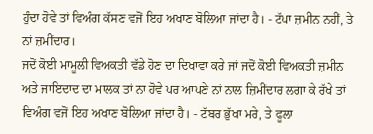ਹੁੰਦਾ ਹੋਵੇ ਤਾਂ ਵਿਅੰਗ ਕੱਸਣ ਵਜੋਂ ਇਹ ਅਖਾਣ ਬੋਲਿਆ ਜਾਂਦਾ ਹੈ। - ਟੱਪਾ ਜ਼ਮੀਨ ਨਹੀਂ, ਤੇ ਨਾਂ ਜ਼ਮੀਂਦਾਰ।
ਜਦੋਂ ਕੋਈ ਮਾਮੂਲੀ ਵਿਅਕਤੀ ਵੱਡੇ ਹੋਣ ਦਾ ਦਿਖਾਵਾ ਕਰੇ ਜਾਂ ਜਦੋਂ ਕੋਈ ਵਿਅਕਤੀ ਜ਼ਮੀਨ ਅਤੇ ਜਾਇਦਾਦ ਦਾ ਮਾਲਕ ਤਾਂ ਨਾ ਹੋਵੇ ਪਰ ਆਪਣੇ ਨਾਂ ਨਾਲ ਜ਼ਿਮੀਂਦਾਰ ਲਗਾ ਕੇ ਰੱਖੇ ਤਾਂ ਵਿਅੰਗ ਵਜੋਂ ਇਹ ਅਖਾਣ ਬੋਲਿਆ ਜਾਂਦਾ ਹੈ। - ਟੱਬਰ ਭੁੱਖਾ ਮਰੇ, ਤੇ ਫੂਲਾ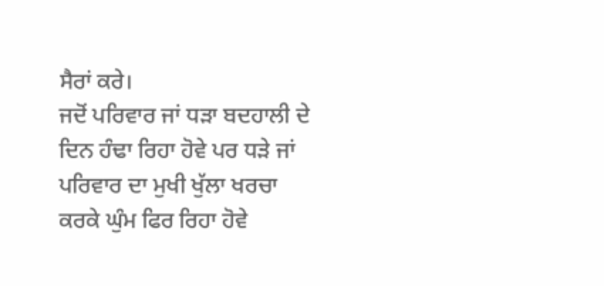ਸੈਰਾਂ ਕਰੇ।
ਜਦੋਂ ਪਰਿਵਾਰ ਜਾਂ ਧੜਾ ਬਦਹਾਲੀ ਦੇ ਦਿਨ ਹੰਢਾ ਰਿਹਾ ਹੋਵੇ ਪਰ ਧੜੇ ਜਾਂ ਪਰਿਵਾਰ ਦਾ ਮੁਖੀ ਖੁੱਲਾ ਖਰਚਾ ਕਰਕੇ ਘੁੰਮ ਫਿਰ ਰਿਹਾ ਹੋਵੇ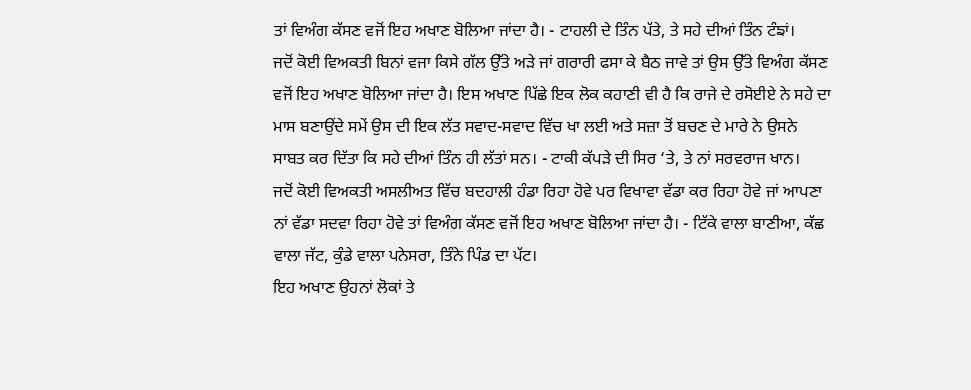ਤਾਂ ਵਿਅੰਗ ਕੱਸਣ ਵਜੋਂ ਇਹ ਅਖਾਣ ਬੋਲਿਆ ਜਾਂਦਾ ਹੈ। - ਟਾਹਲੀ ਦੇ ਤਿੰਨ ਪੱਤੇ, ਤੇ ਸਹੇ ਦੀਆਂ ਤਿੰਨ ਟੰਙਾਂ।
ਜਦੋਂ ਕੋਈ ਵਿਅਕਤੀ ਬਿਨਾਂ ਵਜਾ ਕਿਸੇ ਗੱਲ ਉੱਤੇ ਅੜੇ ਜਾਂ ਗਰਾਰੀ ਫਸਾ ਕੇ ਬੈਠ ਜਾਵੇ ਤਾਂ ਉਸ ਉੱਤੇ ਵਿਅੰਗ ਕੱਸਣ ਵਜੋਂ ਇਹ ਅਖਾਣ ਬੋਲਿਆ ਜਾਂਦਾ ਹੈ। ਇਸ ਅਖਾਣ ਪਿੱਛੇ ਇਕ ਲੋਕ ਕਹਾਣੀ ਵੀ ਹੈ ਕਿ ਰਾਜੇ ਦੇ ਰਸੋਈਏ ਨੇ ਸਹੇ ਦਾ ਮਾਸ ਬਣਾਉਂਦੇ ਸਮੇਂ ਉਸ ਦੀ ਇਕ ਲੱਤ ਸਵਾਦ-ਸਵਾਦ ਵਿੱਚ ਖਾ ਲਈ ਅਤੇ ਸਜ਼ਾ ਤੋਂ ਬਚਣ ਦੇ ਮਾਰੇ ਨੇ ਉਸਨੇ ਸਾਬਤ ਕਰ ਦਿੱਤਾ ਕਿ ਸਹੇ ਦੀਆਂ ਤਿੰਨ ਹੀ ਲੱਤਾਂ ਸਨ। - ਟਾਕੀ ਕੱਪੜੇ ਦੀ ਸਿਰ ‘ਤੇ, ਤੇ ਨਾਂ ਸਰਵਰਾਜ ਖਾਨ।
ਜਦੋਂ ਕੋਈ ਵਿਅਕਤੀ ਅਸਲੀਅਤ ਵਿੱਚ ਬਦਹਾਲੀ ਹੰਡਾ ਰਿਹਾ ਹੋਵੇ ਪਰ ਵਿਖਾਵਾ ਵੱਡਾ ਕਰ ਰਿਹਾ ਹੋਵੇ ਜਾਂ ਆਪਣਾ ਨਾਂ ਵੱਡਾ ਸਦਵਾ ਰਿਹਾ ਹੋਵੇ ਤਾਂ ਵਿਅੰਗ ਕੱਸਣ ਵਜੋਂ ਇਹ ਅਖਾਣ ਬੋਲਿਆ ਜਾਂਦਾ ਹੈ। - ਟਿੱਕੇ ਵਾਲਾ ਬਾਣੀਆ, ਕੱਛ ਵਾਲਾ ਜੱਟ, ਕੁੰਡੇ ਵਾਲਾ ਪਨੇਸਰਾ, ਤਿੰਨੇ ਪਿੰਡ ਦਾ ਪੱਟ।
ਇਹ ਅਖਾਣ ਉਹਨਾਂ ਲੋਕਾਂ ਤੇ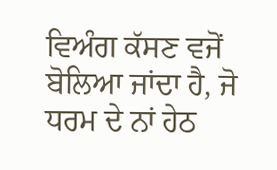ਵਿਅੰਗ ਕੱਸਣ ਵਜੋਂ ਬੋਲਿਆ ਜਾਂਦਾ ਹੈ, ਜੋ ਧਰਮ ਦੇ ਨਾਂ ਹੇਠ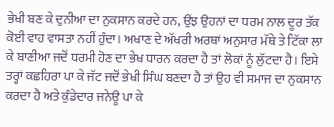ਭੇਖੀ ਬਣ ਕੇ ਦੁਨੀਆ ਦਾ ਨੁਕਸਾਨ ਕਰਦੇ ਹਨ, ਉਂਝ ਉਹਨਾਂ ਦਾ ਧਰਮ ਨਾਲ ਦੂਰ ਤੱਕ ਕੋਈ ਵਾਹ ਵਾਸਤਾ ਨਹੀਂ ਹੁੰਦਾ। ਅਖਾਣ ਦੇ ਅੱਖਰੀ ਅਰਥਾਂ ਅਨੁਸਾਰ ਮੱਥੇ ਤੇ ਟਿੱਕਾ ਲਾ ਕੇ ਬਾਣੀਆ ਜਦੋਂ ਧਰਮੀ ਹੋਣ ਦਾ ਭੇਖ ਧਾਰਨ ਕਰਦਾ ਹੈ ਤਾਂ ਲੋਕਾਂ ਨੂੰ ਲੁੱਟਦਾ ਹੈ। ਇਸੇ ਤਰ੍ਹਾਂ ਕਛਹਿਰਾ ਪਾ ਕੇ ਜੱਟ ਜਦੋਂ ਭੇਖੀ ਸਿੰਘ ਬਣਦਾ ਹੈ ਤਾਂ ਉਹ ਵੀ ਸਮਾਜ ਦਾ ਨੁਕਸਾਨ ਕਰਦਾ ਹੈ ਅਤੇ ਕੁੰਡੇਦਾਰ ਜਨੇਊ ਪਾ ਕੇ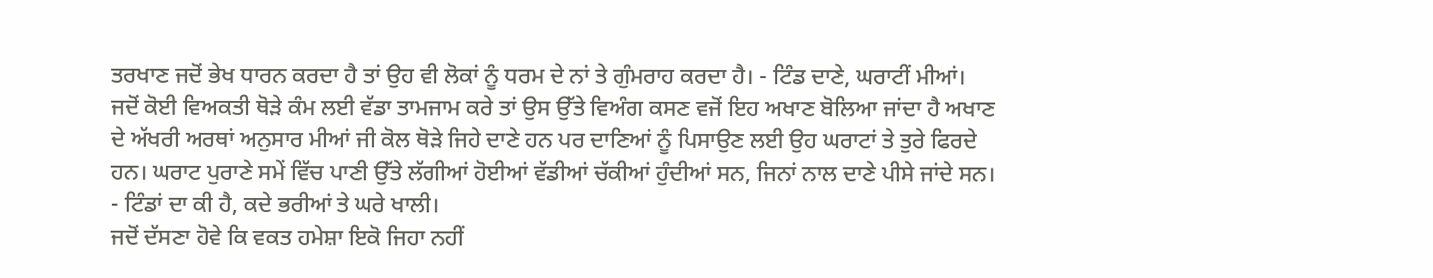ਤਰਖਾਣ ਜਦੋਂ ਭੇਖ ਧਾਰਨ ਕਰਦਾ ਹੈ ਤਾਂ ਉਹ ਵੀ ਲੋਕਾਂ ਨੂੰ ਧਰਮ ਦੇ ਨਾਂ ਤੇ ਗੁੰਮਰਾਹ ਕਰਦਾ ਹੈ। - ਟਿੰਡ ਦਾਣੇ, ਘਰਾਟੀਂ ਮੀਆਂ।
ਜਦੋਂ ਕੋਈ ਵਿਅਕਤੀ ਥੋੜੇ ਕੰਮ ਲਈ ਵੱਡਾ ਤਾਮਜਾਮ ਕਰੇ ਤਾਂ ਉਸ ਉੱਤੇ ਵਿਅੰਗ ਕਸਣ ਵਜੋਂ ਇਹ ਅਖਾਣ ਬੋਲਿਆ ਜਾਂਦਾ ਹੈ ਅਖਾਣ ਦੇ ਅੱਖਰੀ ਅਰਥਾਂ ਅਨੁਸਾਰ ਮੀਆਂ ਜੀ ਕੋਲ ਥੋੜੇ ਜਿਹੇ ਦਾਣੇ ਹਨ ਪਰ ਦਾਣਿਆਂ ਨੂੰ ਪਿਸਾਉਣ ਲਈ ਉਹ ਘਰਾਟਾਂ ਤੇ ਤੁਰੇ ਫਿਰਦੇ ਹਨ। ਘਰਾਟ ਪੁਰਾਣੇ ਸਮੇਂ ਵਿੱਚ ਪਾਣੀ ਉੱਤੇ ਲੱਗੀਆਂ ਹੋਈਆਂ ਵੱਡੀਆਂ ਚੱਕੀਆਂ ਹੁੰਦੀਆਂ ਸਨ, ਜਿਨਾਂ ਨਾਲ ਦਾਣੇ ਪੀਸੇ ਜਾਂਦੇ ਸਨ। - ਟਿੰਡਾਂ ਦਾ ਕੀ ਹੈ, ਕਦੇ ਭਰੀਆਂ ਤੇ ਘਰੇ ਖਾਲੀ।
ਜਦੋਂ ਦੱਸਣਾ ਹੋਵੇ ਕਿ ਵਕਤ ਹਮੇਸ਼ਾ ਇਕੋ ਜਿਹਾ ਨਹੀਂ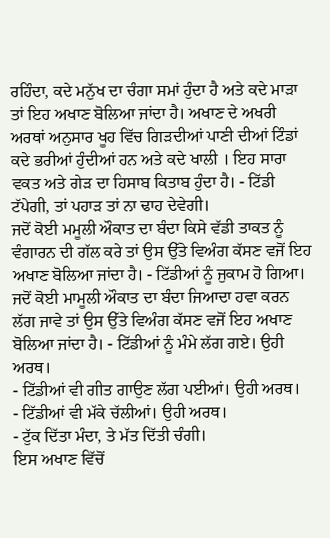ਰਹਿੰਦਾ, ਕਦੇ ਮਨੁੱਖ ਦਾ ਚੰਗਾ ਸਮਾਂ ਹੁੰਦਾ ਹੈ ਅਤੇ ਕਦੇ ਮਾੜਾ ਤਾਂ ਇਹ ਅਖਾਣ ਬੋਲਿਆ ਜਾਂਦਾ ਹੈ। ਅਖਾਣ ਦੇ ਅਖਰੀ ਅਰਥਾਂ ਅਨੁਸਾਰ ਖੂਹ ਵਿੱਚ ਗਿੜਦੀਆਂ ਪਾਣੀ ਦੀਆਂ ਟਿੰਡਾਂ ਕਦੇ ਭਰੀਆਂ ਹੁੰਦੀਆਂ ਹਨ ਅਤੇ ਕਦੇ ਖਾਲੀ । ਇਹ ਸਾਰਾ ਵਕਤ ਅਤੇ ਗੇੜ ਦਾ ਹਿਸਾਬ ਕਿਤਾਬ ਹੁੰਦਾ ਹੈ। - ਟਿੱਡੀ ਟੱਪੇਗੀ, ਤਾਂ ਪਹਾੜ ਤਾਂ ਨਾ ਢਾਹ ਦੇਵੇਗੀ।
ਜਦੋਂ ਕੋਈ ਮਮੂਲੀ ਔਕਾਤ ਦਾ ਬੰਦਾ ਕਿਸੇ ਵੱਡੀ ਤਾਕਤ ਨੂੰ ਵੰਗਾਰਨ ਦੀ ਗੱਲ ਕਰੇ ਤਾਂ ਉਸ ਉੱਤੇ ਵਿਅੰਗ ਕੱਸਣ ਵਜੋਂ ਇਹ ਅਖਾਣ ਬੋਲਿਆ ਜਾਂਦਾ ਹੈ। - ਟਿੱਡੀਆਂ ਨੂੰ ਜੁਕਾਮ ਹੋ ਗਿਆ।
ਜਦੋਂ ਕੋਈ ਮਾਮੂਲੀ ਔਕਾਤ ਦਾ ਬੰਦਾ ਜਿਆਦਾ ਹਵਾ ਕਰਨ ਲੱਗ ਜਾਵੇ ਤਾਂ ਉਸ ਉੱਤੇ ਵਿਅੰਗ ਕੱਸਣ ਵਜੋਂ ਇਹ ਅਖਾਣ ਬੋਲਿਆ ਜਾਂਦਾ ਹੈ। - ਟਿੱਡੀਆਂ ਨੂੰ ਮੰਮੇ ਲੱਗ ਗਏ। ਉਹੀ ਅਰਥ।
- ਟਿੱਡੀਆਂ ਵੀ ਗੀਤ ਗਾਉਣ ਲੱਗ ਪਈਆਂ। ਉਹੀ ਅਰਥ।
- ਟਿੱਡੀਆਂ ਵੀ ਮੱਕੇ ਚੱਲੀਆਂ। ਉਹੀ ਅਰਥ।
- ਟੁੱਕ ਦਿੱਤਾ ਮੰਦਾ, ਤੇ ਮੱਤ ਦਿੱਤੀ ਚੰਗੀ।
ਇਸ ਅਖਾਣ ਵਿੱਚੋਂ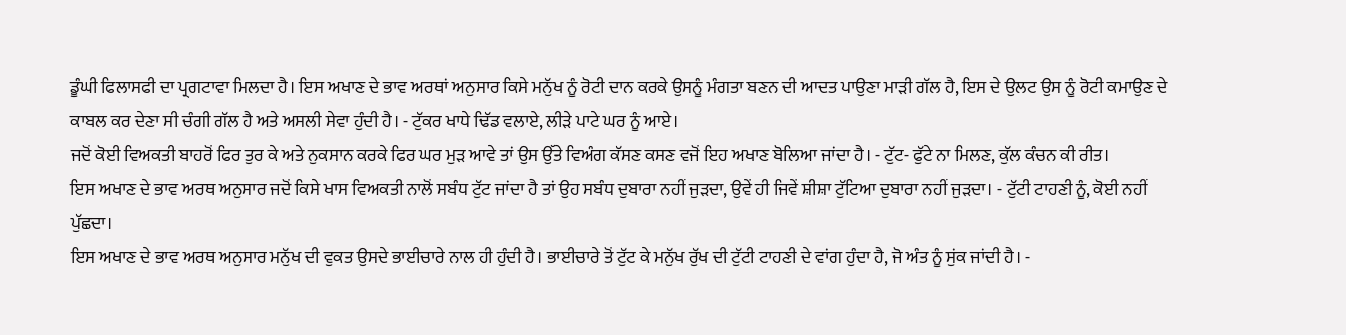ਡੂੰਘੀ ਫਿਲਾਸਫੀ ਦਾ ਪ੍ਰਗਟਾਵਾ ਮਿਲਦਾ ਹੈ। ਇਸ ਅਖਾਣ ਦੇ ਭਾਵ ਅਰਥਾਂ ਅਨੁਸਾਰ ਕਿਸੇ ਮਨੁੱਖ ਨੂੰ ਰੋਟੀ ਦਾਨ ਕਰਕੇ ਉਸਨੂੰ ਮੰਗਤਾ ਬਣਨ ਦੀ ਆਦਤ ਪਾਉਣਾ ਮਾੜੀ ਗੱਲ ਹੈ, ਇਸ ਦੇ ਉਲਟ ਉਸ ਨੂੰ ਰੋਟੀ ਕਮਾਉਣ ਦੇ ਕਾਬਲ ਕਰ ਦੇਣਾ ਸੀ ਚੰਗੀ ਗੱਲ ਹੈ ਅਤੇ ਅਸਲੀ ਸੇਵਾ ਹੁੰਦੀ ਹੈ। - ਟੁੱਕਰ ਖਾਧੇ ਢਿੱਡ ਵਲਾਏ, ਲੀੜੇ ਪਾਟੇ ਘਰ ਨੂੰ ਆਏ।
ਜਦੋਂ ਕੋਈ ਵਿਅਕਤੀ ਬਾਹਰੋਂ ਫਿਰ ਤੁਰ ਕੇ ਅਤੇ ਨੁਕਸਾਨ ਕਰਕੇ ਫਿਰ ਘਰ ਮੁੜ ਆਵੇ ਤਾਂ ਉਸ ਉੱਤੇ ਵਿਅੰਗ ਕੱਸਣ ਕਸਣ ਵਜੋਂ ਇਹ ਅਖਾਣ ਬੋਲਿਆ ਜਾਂਦਾ ਹੈ। - ਟੁੱਟ- ਫੁੱਟੇ ਨਾ ਮਿਲਣ, ਕੁੱਲ ਕੰਚਨ ਕੀ ਰੀਤ।
ਇਸ ਅਖਾਣ ਦੇ ਭਾਵ ਅਰਥ ਅਨੁਸਾਰ ਜਦੋਂ ਕਿਸੇ ਖਾਸ ਵਿਅਕਤੀ ਨਾਲੋਂ ਸਬੰਧ ਟੁੱਟ ਜਾਂਦਾ ਹੈ ਤਾਂ ਉਹ ਸਬੰਧ ਦੁਬਾਰਾ ਨਹੀਂ ਜੁੜਦਾ, ਉਵੇਂ ਹੀ ਜਿਵੇਂ ਸ਼ੀਸ਼ਾ ਟੁੱਟਿਆ ਦੁਬਾਰਾ ਨਹੀਂ ਜੁੜਦਾ। - ਟੁੱਟੀ ਟਾਹਣੀ ਨੂੰ, ਕੋਈ ਨਹੀਂ ਪੁੱਛਦਾ।
ਇਸ ਅਖਾਣ ਦੇ ਭਾਵ ਅਰਥ ਅਨੁਸਾਰ ਮਨੁੱਖ ਦੀ ਵੁਕਤ ਉਸਦੇ ਭਾਈਚਾਰੇ ਨਾਲ ਹੀ ਹੁੰਦੀ ਹੈ। ਭਾਈਚਾਰੇ ਤੋਂ ਟੁੱਟ ਕੇ ਮਨੁੱਖ ਰੁੱਖ ਦੀ ਟੁੱਟੀ ਟਾਹਣੀ ਦੇ ਵਾਂਗ ਹੁੰਦਾ ਹੈ, ਜੋ ਅੰਤ ਨੂੰ ਸੁਂਕ ਜਾਂਦੀ ਹੈ। -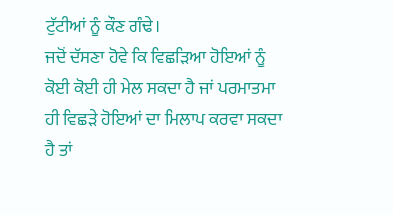ਟੁੱਟੀਆਂ ਨੂੰ ਕੌਣ ਗੰਢੇ।
ਜਦੋਂ ਦੱਸਣਾ ਹੋਵੇ ਕਿ ਵਿਛੜਿਆ ਹੋਇਆਂ ਨੂੰ ਕੋਈ ਕੋਈ ਹੀ ਮੇਲ ਸਕਦਾ ਹੈ ਜਾਂ ਪਰਮਾਤਮਾ ਹੀ ਵਿਛੜੇ ਹੋਇਆਂ ਦਾ ਮਿਲਾਪ ਕਰਵਾ ਸਕਦਾ ਹੈ ਤਾਂ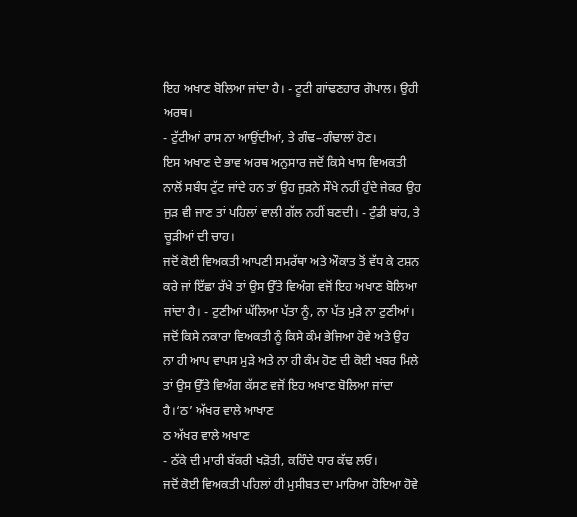ਇਹ ਅਖਾਣ ਬੋਲਿਆ ਜਾਂਦਾ ਹੈ। - ਟੂਟੀ ਗਾਂਢਣਹਾਰ ਗੋਪਾਲ। ਉਹੀ ਅਰਥ।
- ਟੁੱਟੀਆਂ ਰਾਸ ਨਾ ਆਉਂਦੀਆਂ, ਤੇ ਗੰਢ–ਗੰਢਾਲਾਂ ਹੋਣ।
ਇਸ ਅਖਾਣ ਦੇ ਭਾਵ ਅਰਥ ਅਨੁਸਾਰ ਜਦੋਂ ਕਿਸੇ ਖਾਸ ਵਿਅਕਤੀ ਨਾਲੋਂ ਸਬੰਧ ਟੁੱਟ ਜਾਂਦੇ ਹਨ ਤਾਂ ਉਹ ਜੁੜਨੇ ਸੌਖੇ ਨਹੀਂ ਹੁੰਦੇ ਜੇਕਰ ਉਹ ਜੁੜ ਵੀ ਜਾਣ ਤਾਂ ਪਹਿਲਾਂ ਵਾਲੀ ਗੱਲ ਨਹੀਂ ਬਣਦੀ। - ਟੁੰਡੀ ਬਾਂਹ, ਤੇ ਚੂੜੀਆਂ ਦੀ ਚਾਹ।
ਜਦੋਂ ਕੋਈ ਵਿਅਕਤੀ ਆਪਣੀ ਸਮਰੱਥਾ ਅਤੇ ਔਕਾਤ ਤੋਂ ਵੱਧ ਕੇ ਟਸ਼ਨ ਕਰੇ ਜਾਂ ਇੱਛਾ ਰੱਖੇ ਤਾਂ ਉਸ ਉੱਤੇ ਵਿਅੰਗ ਵਜੋਂ ਇਹ ਅਖਾਣ ਬੋਲਿਆ ਜਾਂਦਾ ਹੈ। - ਟੁਣੀਆਂ ਘੱਲਿਆ ਪੱਤਾ ਨੂੰ, ਨਾ ਪੱਤ ਮੁੜੇ ਨਾ ਟੁਣੀਆਂ।
ਜਦੋਂ ਕਿਸੇ ਨਕਾਰਾ ਵਿਅਕਤੀ ਨੂੰ ਕਿਸੇ ਕੰਮ ਭੇਜਿਆ ਹੋਵੇ ਅਤੇ ਉਹ ਨਾ ਹੀ ਆਪ ਵਾਪਸ ਮੁੜੇ ਅਤੇ ਨਾ ਹੀ ਕੰਮ ਹੋਣ ਦੀ ਕੋਈ ਖਬਰ ਮਿਲੇ ਤਾਂ ਉਸ ਉੱਤੇ ਵਿਅੰਗ ਕੱਸਣ ਵਜੋਂ ਇਹ ਅਖਾਣ ਬੋਲਿਆ ਜਾਂਦਾ ਹੈ।‘ਠ’ ਅੱਖਰ ਵਾਲੇ ਆਖਾਣ
ਠ ਅੱਖਰ ਵਾਲੇ ਅਖਾਣ
- ਠੱਕੇ ਦੀ ਮਾਰੀ ਬੱਕਰੀ ਖੜੋਤੀ, ਕਹਿੰਦੇ ਧਾਰ ਕੱਢ ਲਓ।
ਜਦੋਂ ਕੋਈ ਵਿਅਕਤੀ ਪਹਿਲਾਂ ਹੀ ਮੁਸੀਬਤ ਦਾ ਮਾਰਿਆ ਹੋਇਆ ਹੋਵੇ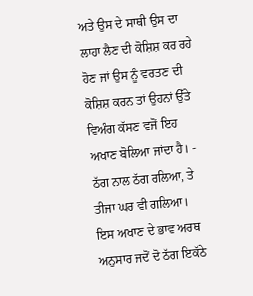ਅਤੇ ਉਸ ਦੇ ਸਾਥੀ ਉਸ ਦਾ ਲਾਹਾ ਲੈਣ ਦੀ ਕੋਸ਼ਿਸ਼ ਕਰ ਰਹੇ ਹੋਣ ਜਾਂ ਉਸ ਨੂੰ ਵਰਤਣ ਦੀ ਕੋਸ਼ਿਸ਼ ਕਰਨ ਤਾਂ ਉਹਨਾਂ ਉੱਤੇ ਵਿਅੰਗ ਕੱਸਣ ਵਜੋਂ ਇਹ ਅਖਾਣ ਬੋਲਿਆ ਜਾਂਦਾ ਹੈ। - ਠੱਗ ਨਾਲ ਠੱਗ ਰਲਿਆ, ਤੇ ਤੀਜਾ ਘਰ ਵੀ ਗਲਿਆ।
ਇਸ ਅਖਾਣ ਦੇ ਭਾਵ ਅਰਥ ਅਨੁਸਾਰ ਜਦੋਂ ਦੋ ਠੱਗ ਇਕੱਠੇ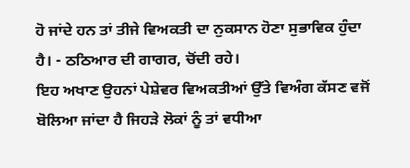ਹੋ ਜਾਂਦੇ ਹਨ ਤਾਂ ਤੀਜੇ ਵਿਅਕਤੀ ਦਾ ਨੁਕਸਾਨ ਹੋਣਾ ਸੁਭਾਵਿਕ ਹੁੰਦਾ ਹੈ। - ਠਠਿਆਰ ਦੀ ਗਾਗਰ, ਚੋਂਦੀ ਰਹੇ।
ਇਹ ਅਖਾਣ ਉਹਨਾਂ ਪੇਸ਼ੇਵਰ ਵਿਅਕਤੀਆਂ ਉੱਤੇ ਵਿਅੰਗ ਕੱਸਣ ਵਜੋਂ ਬੋਲਿਆ ਜਾਂਦਾ ਹੈ ਜਿਹੜੇ ਲੋਕਾਂ ਨੂੰ ਤਾਂ ਵਧੀਆ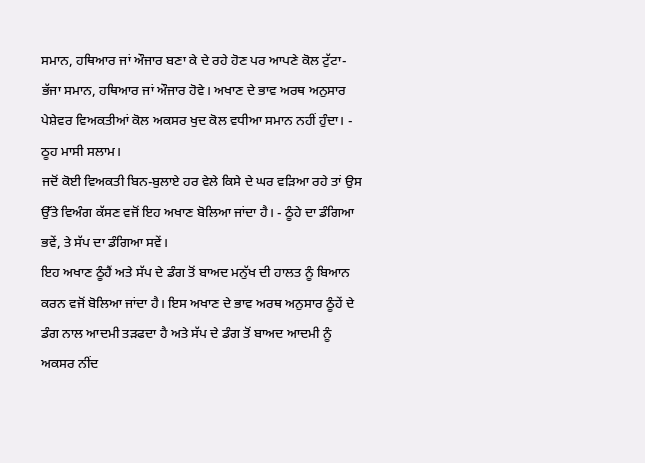ਸਮਾਨ, ਹਥਿਆਰ ਜਾਂ ਔਜਾਰ ਬਣਾ ਕੇ ਦੇ ਰਹੇ ਹੋਣ ਪਰ ਆਪਣੇ ਕੋਲ ਟੁੱਟਾ-ਭੱਜਾ ਸਮਾਨ, ਹਥਿਆਰ ਜਾਂ ਔਜਾਰ ਹੋਵੇ। ਅਖਾਣ ਦੇ ਭਾਵ ਅਰਥ ਅਨੁਸਾਰ ਪੇਸ਼ੇਵਰ ਵਿਅਕਤੀਆਂ ਕੋਲ ਅਕਸਰ ਖੁਦ ਕੋਲ ਵਧੀਆ ਸਮਾਨ ਨਹੀਂ ਹੁੰਦਾ। - ਠੂਹ ਮਾਸੀ ਸਲਾਮ।
ਜਦੋਂ ਕੋਈ ਵਿਅਕਤੀ ਬਿਨ-ਬੁਲਾਏ ਹਰ ਵੇਲੇ ਕਿਸੇ ਦੇ ਘਰ ਵੜਿਆ ਰਹੇ ਤਾਂ ਉਸ ਉੱਤੇ ਵਿਅੰਗ ਕੱਸਣ ਵਜੋਂ ਇਹ ਅਖਾਣ ਬੋਲਿਆ ਜਾਂਦਾ ਹੈ। - ਠੂੰਹੇ ਦਾ ਡੰਗਿਆ ਭਵੇਂ, ਤੇ ਸੱਪ ਦਾ ਡੰਗਿਆ ਸਵੇਂ।
ਇਹ ਅਖਾਣ ਠੂੰਹੈਂ ਅਤੇ ਸੱਪ ਦੇ ਡੰਗ ਤੋਂ ਬਾਅਦ ਮਨੁੱਖ ਦੀ ਹਾਲਤ ਨੂੰ ਬਿਆਨ ਕਰਨ ਵਜੋਂ ਬੋਲਿਆ ਜਾਂਦਾ ਹੈ। ਇਸ ਅਖਾਣ ਦੇ ਭਾਵ ਅਰਥ ਅਨੁਸਾਰ ਠੂੰਹੇਂ ਦੇ ਡੰਗ ਨਾਲ ਆਦਮੀ ਤੜਫਦਾ ਹੈ ਅਤੇ ਸੱਪ ਦੇ ਡੰਗ ਤੋਂ ਬਾਅਦ ਆਦਮੀ ਨੂੰ ਅਕਸਰ ਨੀਂਦ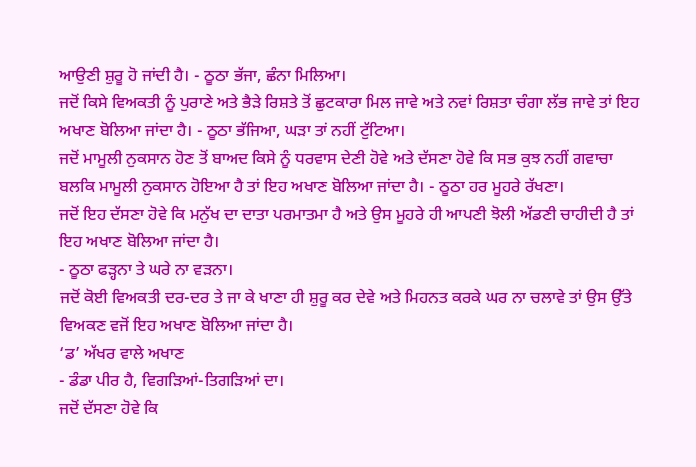ਆਉਣੀ ਸ਼ੁਰੂ ਹੋ ਜਾਂਦੀ ਹੈ। - ਠੂਠਾ ਭੱਜਾ, ਛੰਨਾ ਮਿਲਿਆ।
ਜਦੋਂ ਕਿਸੇ ਵਿਅਕਤੀ ਨੂੰ ਪੁਰਾਣੇ ਅਤੇ ਭੈੜੇ ਰਿਸ਼ਤੇ ਤੋਂ ਛੁਟਕਾਰਾ ਮਿਲ ਜਾਵੇ ਅਤੇ ਨਵਾਂ ਰਿਸ਼ਤਾ ਚੰਗਾ ਲੱਭ ਜਾਵੇ ਤਾਂ ਇਹ ਅਖਾਣ ਬੋਲਿਆ ਜਾਂਦਾ ਹੈ। - ਠੂਠਾ ਭੱਜਿਆ, ਘੜਾ ਤਾਂ ਨਹੀਂ ਟੁੱਟਿਆ।
ਜਦੋਂ ਮਾਮੂਲੀ ਨੁਕਸਾਨ ਹੋਣ ਤੋਂ ਬਾਅਦ ਕਿਸੇ ਨੂੰ ਧਰਵਾਸ ਦੇਣੀ ਹੋਵੇ ਅਤੇ ਦੱਸਣਾ ਹੋਵੇ ਕਿ ਸਭ ਕੁਝ ਨਹੀਂ ਗਵਾਚਾ ਬਲਕਿ ਮਾਮੂਲੀ ਨੁਕਸਾਨ ਹੋਇਆ ਹੈ ਤਾਂ ਇਹ ਅਖਾਣ ਬੋਲਿਆ ਜਾਂਦਾ ਹੈ। - ਠੂਠਾ ਹਰ ਮੂਹਰੇ ਰੱਖਣਾ।
ਜਦੋਂ ਇਹ ਦੱਸਣਾ ਹੋਵੇ ਕਿ ਮਨੁੱਖ ਦਾ ਦਾਤਾ ਪਰਮਾਤਮਾ ਹੈ ਅਤੇ ਉਸ ਮੂਹਰੇ ਹੀ ਆਪਣੀ ਝੋਲੀ ਅੱਡਣੀ ਚਾਹੀਦੀ ਹੈ ਤਾਂ ਇਹ ਅਖਾਣ ਬੋਲਿਆ ਜਾਂਦਾ ਹੈ।
- ਠੂਠਾ ਫੜ੍ਹਨਾ ਤੇ ਘਰੇ ਨਾ ਵੜਨਾ।
ਜਦੋਂ ਕੋਈ ਵਿਅਕਤੀ ਦਰ-ਦਰ ਤੇ ਜਾ ਕੇ ਖਾਣਾ ਹੀ ਸ਼ੁਰੂ ਕਰ ਦੇਵੇ ਅਤੇ ਮਿਹਨਤ ਕਰਕੇ ਘਰ ਨਾ ਚਲਾਵੇ ਤਾਂ ਉਸ ਉੱਤੇ ਵਿਅਕਣ ਵਜੋਂ ਇਹ ਅਖਾਣ ਬੋਲਿਆ ਜਾਂਦਾ ਹੈ।
‘ਡ’ ਅੱਖਰ ਵਾਲੇ ਅਖਾਣ
- ਡੰਡਾ ਪੀਰ ਹੈ, ਵਿਗੜਿਆਂ-ਤਿਗੜਿਆਂ ਦਾ।
ਜਦੋਂ ਦੱਸਣਾ ਹੋਵੇ ਕਿ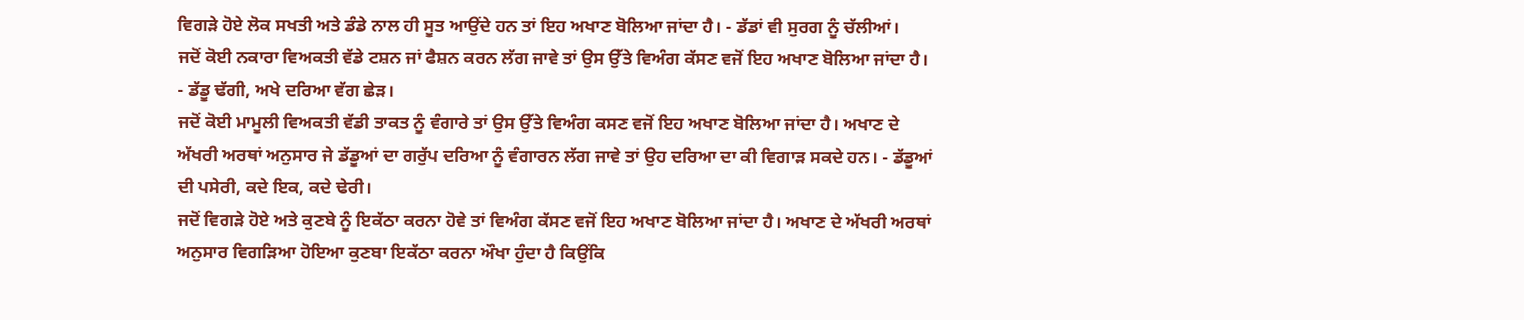ਵਿਗੜੇ ਹੋਏ ਲੋਕ ਸਖਤੀ ਅਤੇ ਡੰਡੇ ਨਾਲ ਹੀ ਸੂਤ ਆਉਂਦੇ ਹਨ ਤਾਂ ਇਹ ਅਖਾਣ ਬੋਲਿਆ ਜਾਂਦਾ ਹੈ। - ਡੱਡਾਂ ਵੀ ਸੁਰਗ ਨੂੰ ਚੱਲੀਆਂ।
ਜਦੋਂ ਕੋਈ ਨਕਾਰਾ ਵਿਅਕਤੀ ਵੱਡੇ ਟਸ਼ਨ ਜਾਂ ਫੈਸ਼ਨ ਕਰਨ ਲੱਗ ਜਾਵੇ ਤਾਂ ਉਸ ਉੱਤੇ ਵਿਅੰਗ ਕੱਸਣ ਵਜੋਂ ਇਹ ਅਖਾਣ ਬੋਲਿਆ ਜਾਂਦਾ ਹੈ। - ਡੱਡੂ ਢੱਗੀ, ਅਖੇ ਦਰਿਆ ਵੱਗ ਛੇੜ।
ਜਦੋਂ ਕੋਈ ਮਾਮੂਲੀ ਵਿਅਕਤੀ ਵੱਡੀ ਤਾਕਤ ਨੂੰ ਵੰਗਾਰੇ ਤਾਂ ਉਸ ਉੱਤੇ ਵਿਅੰਗ ਕਸਣ ਵਜੋਂ ਇਹ ਅਖਾਣ ਬੋਲਿਆ ਜਾਂਦਾ ਹੈ। ਅਖਾਣ ਦੇ ਅੱਖਰੀ ਅਰਥਾਂ ਅਨੁਸਾਰ ਜੇ ਡੱਡੂਆਂ ਦਾ ਗਰੁੱਪ ਦਰਿਆ ਨੂੰ ਵੰਗਾਰਨ ਲੱਗ ਜਾਵੇ ਤਾਂ ਉਹ ਦਰਿਆ ਦਾ ਕੀ ਵਿਗਾੜ ਸਕਦੇ ਹਨ। - ਡੱਡੂਆਂ ਦੀ ਪਸੇਰੀ, ਕਦੇ ਇਕ, ਕਦੇ ਢੇਰੀ।
ਜਦੋਂ ਵਿਗੜੇ ਹੋਏ ਅਤੇ ਕੁਣਬੇ ਨੂੰ ਇਕੱਠਾ ਕਰਨਾ ਹੋਵੇ ਤਾਂ ਵਿਅੰਗ ਕੱਸਣ ਵਜੋਂ ਇਹ ਅਖਾਣ ਬੋਲਿਆ ਜਾਂਦਾ ਹੈ। ਅਖਾਣ ਦੇ ਅੱਖਰੀ ਅਰਥਾਂ ਅਨੁਸਾਰ ਵਿਗੜਿਆ ਹੋਇਆ ਕੁਣਬਾ ਇਕੱਠਾ ਕਰਨਾ ਔਖਾ ਹੁੰਦਾ ਹੈ ਕਿਉਂਕਿ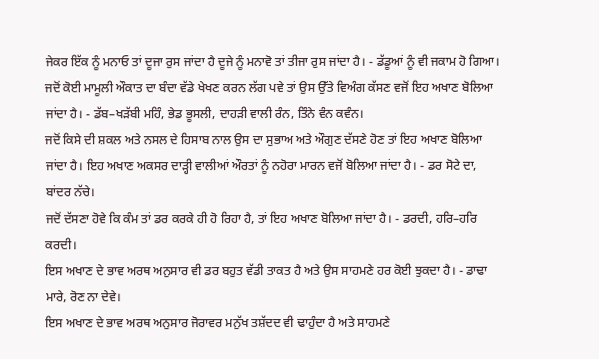ਜੇਕਰ ਇੱਕ ਨੂੰ ਮਨਾਓ ਤਾਂ ਦੂਜਾ ਰੁਸ ਜਾਂਦਾ ਹੈ ਦੂਜੇ ਨੂੰ ਮਨਾਵੋ ਤਾਂ ਤੀਜਾ ਰੁਸ ਜਾਂਦਾ ਹੈ। - ਡੱਡੂਆਂ ਨੂੰ ਵੀ ਜਕਾਮ ਹੋ ਗਿਆ।
ਜਦੋਂ ਕੋਈ ਮਾਮੂਲੀ ਔਕਾਤ ਦਾ ਬੰਦਾ ਵੱਡੇ ਖੇਖਣ ਕਰਨ ਲੱਗ ਪਵੇ ਤਾਂ ਉਸ ਉੱਤੇ ਵਿਅੰਗ ਕੱਸਣ ਵਜੋਂ ਇਹ ਅਖਾਣ ਬੋਲਿਆ ਜਾਂਦਾ ਹੈ। - ਡੱਬ–ਖੜੱਬੀ ਮਹਿੰ, ਭੇਡ ਭੂਸਲੀ, ਦਾਹੜੀ ਵਾਲੀ ਰੰਨ, ਤਿੰਨੇ ਵੰਨ ਕਵੰਨ।
ਜਦੋਂ ਕਿਸੇ ਦੀ ਸ਼ਕਲ ਅਤੇ ਨਸਲ ਦੇ ਹਿਸਾਬ ਨਾਲ ਉਸ ਦਾ ਸੁਭਾਅ ਅਤੇ ਔਗੁਣ ਦੱਸਣੇ ਹੋਣ ਤਾਂ ਇਹ ਅਖਾਣ ਬੋਲਿਆ ਜਾਂਦਾ ਹੈ। ਇਹ ਅਖਾਣ ਅਕਸਰ ਦਾੜ੍ਹੀ ਵਾਲੀਆਂ ਔਰਤਾਂ ਨੂੰ ਨਹੋਰਾ ਮਾਰਨ ਵਜੋਂ ਬੋਲਿਆ ਜਾਂਦਾ ਹੈ। - ਡਰ ਸੋਟੇ ਦਾ, ਬਾਂਦਰ ਨੱਚੇ।
ਜਦੋਂ ਦੱਸਣਾ ਹੋਵੇ ਕਿ ਕੰਮ ਤਾਂ ਡਰ ਕਰਕੇ ਹੀ ਹੋ ਰਿਹਾ ਹੈ, ਤਾਂ ਇਹ ਅਖਾਣ ਬੋਲਿਆ ਜਾਂਦਾ ਹੈ। - ਡਰਦੀ, ਹਰਿ–ਹਰਿ ਕਰਦੀ।
ਇਸ ਅਖਾਣ ਦੇ ਭਾਵ ਅਰਥ ਅਨੁਸਾਰ ਵੀ ਡਰ ਬਹੁਤ ਵੱਡੀ ਤਾਕਤ ਹੈ ਅਤੇ ਉਸ ਸਾਹਮਣੇ ਹਰ ਕੋਈ ਝੁਕਦਾ ਹੈ। - ਡਾਢਾ ਮਾਰੇ, ਰੋਣ ਨਾ ਦੇਵੇ।
ਇਸ ਅਖਾਣ ਦੇ ਭਾਵ ਅਰਥ ਅਨੁਸਾਰ ਜੋਰਾਵਰ ਮਨੁੱਖ ਤਸ਼ੱਦਦ ਵੀ ਢਾਹੁੰਦਾ ਹੈ ਅਤੇ ਸਾਹਮਣੇ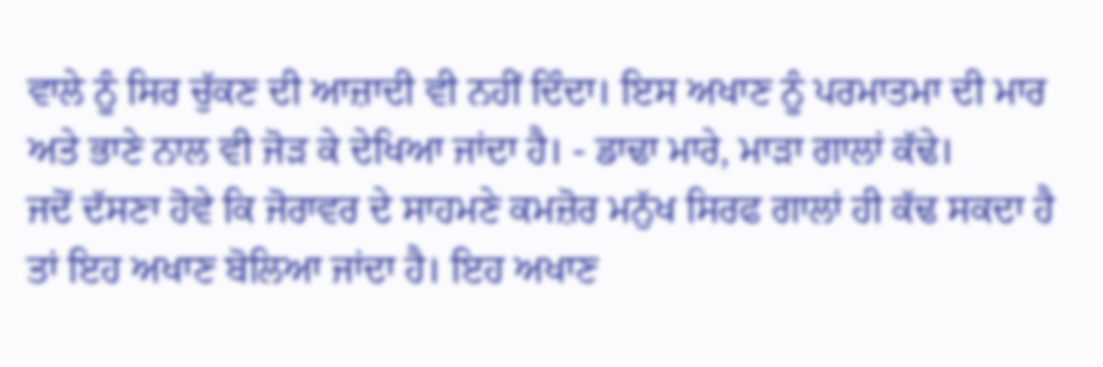ਵਾਲੇ ਨੂੰ ਸਿਰ ਚੁੱਕਣ ਦੀ ਆਜ਼ਾਦੀ ਵੀ ਨਹੀਂ ਦਿੰਦਾ। ਇਸ ਅਖਾਣ ਨੂੰ ਪਰਮਾਤਮਾ ਦੀ ਮਾਰ ਅਤੇ ਭਾਣੇ ਨਾਲ ਵੀ ਜੋੜ ਕੇ ਦੇਖਿਆ ਜਾਂਦਾ ਹੈ। - ਡਾਢਾ ਮਾਰੇ, ਮਾੜਾ ਗਾਲਾਂ ਕੱਢੇ।
ਜਦੋਂ ਦੱਸਣਾ ਹੋਵੇ ਕਿ ਜੋਰਾਵਰ ਦੇ ਸਾਹਮਣੇ ਕਮਜ਼ੋਰ ਮਨੁੱਖ ਸਿਰਫ ਗਾਲਾਂ ਹੀ ਕੱਢ ਸਕਦਾ ਹੈ ਤਾਂ ਇਹ ਅਖਾਣ ਬੋਲਿਆ ਜਾਂਦਾ ਹੈ। ਇਹ ਅਖਾਣ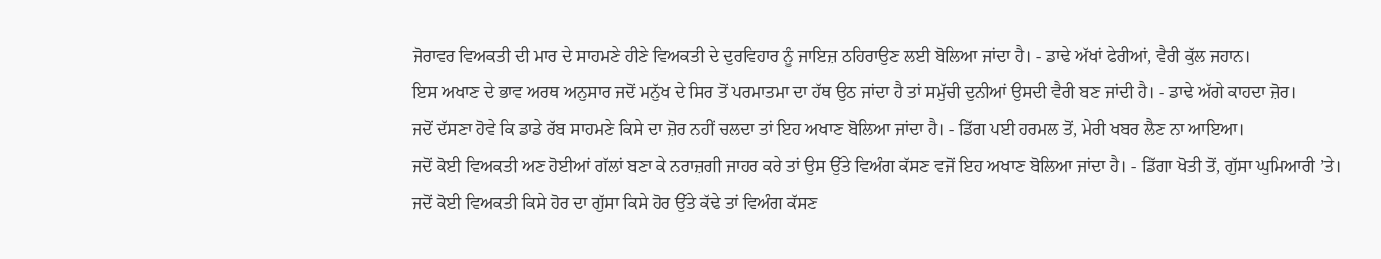ਜੋਰਾਵਰ ਵਿਅਕਤੀ ਦੀ ਮਾਰ ਦੇ ਸਾਹਮਣੇ ਹੀਣੇ ਵਿਅਕਤੀ ਦੇ ਦੁਰਵਿਹਾਰ ਨੂੰ ਜਾਇਜ਼ ਠਹਿਰਾਉਣ ਲਈ ਬੋਲਿਆ ਜਾਂਦਾ ਹੈ। - ਡਾਢੇ ਅੱਖਾਂ ਫੇਰੀਆਂ, ਵੈਰੀ ਕੁੱਲ ਜਹਾਨ।
ਇਸ ਅਖਾਣ ਦੇ ਭਾਵ ਅਰਥ ਅਨੁਸਾਰ ਜਦੋਂ ਮਨੁੱਖ ਦੇ ਸਿਰ ਤੋਂ ਪਰਮਾਤਮਾ ਦਾ ਹੱਥ ਉਠ ਜਾਂਦਾ ਹੈ ਤਾਂ ਸਮੁੱਚੀ ਦੁਨੀਆਂ ਉਸਦੀ ਵੈਰੀ ਬਣ ਜਾਂਦੀ ਹੈ। - ਡਾਢੇ ਅੱਗੇ ਕਾਹਦਾ ਜ਼ੋਰ।
ਜਦੋਂ ਦੱਸਣਾ ਹੋਵੇ ਕਿ ਡਾਡੇ ਰੱਬ ਸਾਹਮਣੇ ਕਿਸੇ ਦਾ ਜ਼ੋਰ ਨਹੀਂ ਚਲਦਾ ਤਾਂ ਇਹ ਅਖਾਣ ਬੋਲਿਆ ਜਾਂਦਾ ਹੈ। - ਡਿੱਗ ਪਈ ਹਰਮਲ ਤੋਂ, ਮੇਰੀ ਖਬਰ ਲੈਣ ਨਾ ਆਇਆ।
ਜਦੋਂ ਕੋਈ ਵਿਅਕਤੀ ਅਣ ਹੋਈਆਂ ਗੱਲਾਂ ਬਣਾ ਕੇ ਨਰਾਜ਼ਗੀ ਜਾਹਰ ਕਰੇ ਤਾਂ ਉਸ ਉੱਤੇ ਵਿਅੰਗ ਕੱਸਣ ਵਜੋਂ ਇਹ ਅਖਾਣ ਬੋਲਿਆ ਜਾਂਦਾ ਹੈ। - ਡਿੱਗਾ ਖੋਤੀ ਤੋਂ, ਗੁੱਸਾ ਘੁਮਿਆਰੀ ’ਤੇ।
ਜਦੋਂ ਕੋਈ ਵਿਅਕਤੀ ਕਿਸੇ ਹੋਰ ਦਾ ਗੁੱਸਾ ਕਿਸੇ ਹੋਰ ਉੱਤੇ ਕੱਢੇ ਤਾਂ ਵਿਅੰਗ ਕੱਸਣ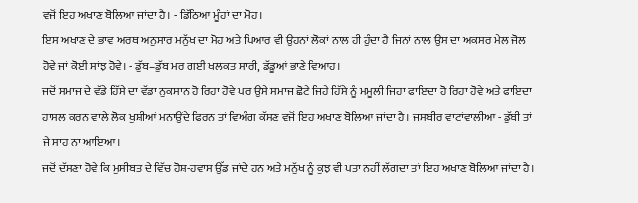ਵਜੋਂ ਇਹ ਅਖਾਣ ਬੋਲਿਆ ਜਾਂਦਾ ਹੈ। - ਡਿੱਠਿਆ ਮੂੰਹਾਂ ਦਾ ਮੋਹ।
ਇਸ ਅਖਾਣ ਦੇ ਭਾਵ ਅਰਥ ਅਨੁਸਾਰ ਮਨੁੱਖ ਦਾ ਮੋਹ ਅਤੇ ਪਿਆਰ ਵੀ ਉਹਨਾਂ ਲੋਕਾਂ ਨਾਲ ਹੀ ਹੁੰਦਾ ਹੈ ਜਿਨਾਂ ਨਾਲ ਉਸ ਦਾ ਅਕਸਰ ਮੇਲ ਜੋਲ ਹੋਵੇ ਜਾਂ ਕੋਈ ਸਾਂਝ ਹੋਵੇ। - ਡੁੱਬ–ਡੁੱਬ ਮਰ ਗਈ ਖਲਕਤ ਸਾਰੀ, ਡੱਡੂਆਂ ਭਾਣੇ ਵਿਆਹ।
ਜਦੋਂ ਸਮਾਜ ਦੇ ਵੱਡੇ ਹਿੱਸੇ ਦਾ ਵੱਡਾ ਨੁਕਸਾਨ ਹੋ ਰਿਹਾ ਹੋਵੇ ਪਰ ਉਸੇ ਸਮਾਜ ਛੋਟੇ ਜਿਹੇ ਹਿੱਸੇ ਨੂੰ ਮਮੂਲੀ ਜਿਹਾ ਫਾਇਦਾ ਹੋ ਰਿਹਾ ਹੋਵੇ ਅਤੇ ਫਾਇਦਾ ਹਾਸਲ ਕਰਨ ਵਾਲੇ ਲੋਕ ਖੁਸ਼ੀਆਂ ਮਨਾਉਂਦੇ ਫਿਰਨ ਤਾਂ ਵਿਅੰਗ ਕੱਸਣ ਵਜੋਂ ਇਹ ਅਖਾਣ ਬੋਲਿਆ ਜਾਂਦਾ ਹੈ। ਜਸਬੀਰ ਵਾਟਾਂਵਾਲੀਆ - ਡੁੱਬੀ ਤਾਂ ਜੇ ਸਾਹ ਨਾ ਆਇਆ।
ਜਦੋਂ ਦੱਸਣਾ ਹੋਵੇ ਕਿ ਮੁਸੀਬਤ ਦੇ ਵਿੱਚ ਹੋਸ਼-ਹਵਾਸ ਉੱਡ ਜਾਂਦੇ ਹਨ ਅਤੇ ਮਨੁੱਖ ਨੂੰ ਕੁਝ ਵੀ ਪਤਾ ਨਹੀਂ ਲੱਗਦਾ ਤਾਂ ਇਹ ਅਖਾਣ ਬੋਲਿਆ ਜਾਂਦਾ ਹੈ।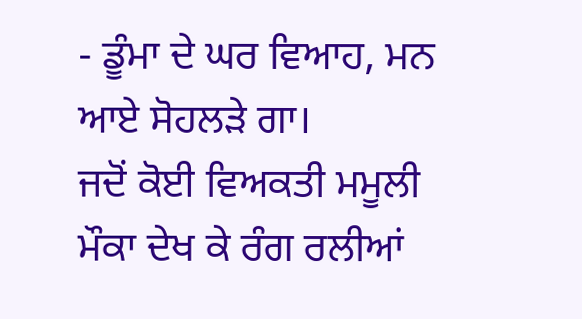- ਡੂੰਮਾ ਦੇ ਘਰ ਵਿਆਹ, ਮਨ ਆਏ ਸੋਹਲੜੇ ਗਾ।
ਜਦੋਂ ਕੋਈ ਵਿਅਕਤੀ ਮਮੂਲੀ ਮੌਕਾ ਦੇਖ ਕੇ ਰੰਗ ਰਲੀਆਂ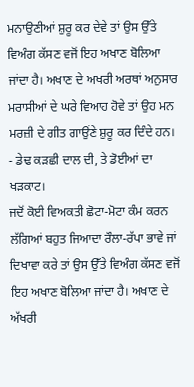ਮਨਾਉਣੀਆਂ ਸ਼ੁਰੂ ਕਰ ਦੇਵੇ ਤਾਂ ਉਸ ਉੱਤੇ ਵਿਅੰਗ ਕੱਸਣ ਵਜੋਂ ਇਹ ਅਖਾਣ ਬੋਲਿਆ ਜਾਂਦਾ ਹੈ। ਅਖਾਣ ਦੇ ਅਖਰੀ ਅਰਥਾਂ ਅਨੁਸਾਰ ਮਰਾਸੀਆਂ ਦੇ ਘਰੇ ਵਿਆਹ ਹੋਵੇ ਤਾਂ ਉਹ ਮਨ ਮਰਜ਼ੀ ਦੇ ਗੀਤ ਗਾਉਂਣੇ ਸ਼ੁਰੂ ਕਰ ਦਿੰਦੇ ਹਨ। - ਡੇਢ ਕੜਛੀ ਦਾਲ ਦੀ, ਤੇ ਡੋਈਆਂ ਦਾ ਖੜਕਾਟ।
ਜਦੋਂ ਕੋਈ ਵਿਅਕਤੀ ਛੋਟਾ-ਮੋਟਾ ਕੰਮ ਕਰਨ ਲੱਗਿਆਂ ਬਹੁਤ ਜਿਆਦਾ ਰੌਲਾ-ਰੱਪਾ ਭਾਵੇ ਜਾਂ ਦਿਖਾਵਾ ਕਰੇ ਤਾਂ ਉਸ ਉੱਤੇ ਵਿਅੰਗ ਕੱਸਣ ਵਜੋਂ ਇਹ ਅਖਾਣ ਬੋਲਿਆ ਜਾਂਦਾ ਹੈ। ਅਖਾਣ ਦੇ ਅੱਖਰੀ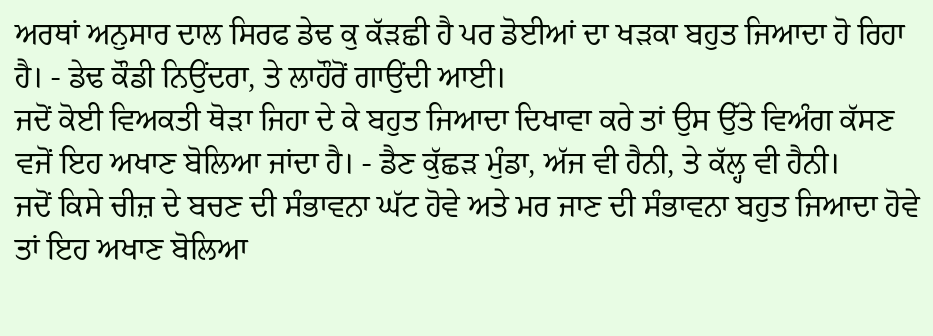ਅਰਥਾਂ ਅਨੁਸਾਰ ਦਾਲ ਸਿਰਫ ਡੇਢ ਕੁ ਕੱੜਛੀ ਹੈ ਪਰ ਡੋਈਆਂ ਦਾ ਖੜਕਾ ਬਹੁਤ ਜਿਆਦਾ ਹੋ ਰਿਹਾ ਹੈ। - ਡੇਢ ਕੌਡੀ ਨਿਉਂਦਰਾ, ਤੇ ਲਾਹੌਰੋਂ ਗਾਉਂਦੀ ਆਈ।
ਜਦੋਂ ਕੋਈ ਵਿਅਕਤੀ ਥੋੜਾ ਜਿਹਾ ਦੇ ਕੇ ਬਹੁਤ ਜਿਆਦਾ ਦਿਖਾਵਾ ਕਰੇ ਤਾਂ ਉਸ ਉੱਤੇ ਵਿਅੰਗ ਕੱਸਣ ਵਜੋਂ ਇਹ ਅਖਾਣ ਬੋਲਿਆ ਜਾਂਦਾ ਹੈ। - ਡੈਣ ਕੁੱਛੜ ਮੁੰਡਾ, ਅੱਜ ਵੀ ਹੈਨੀ, ਤੇ ਕੱਲ੍ਹ ਵੀ ਹੈਨੀ।
ਜਦੋਂ ਕਿਸੇ ਚੀਜ਼ ਦੇ ਬਚਣ ਦੀ ਸੰਭਾਵਨਾ ਘੱਟ ਹੋਵੇ ਅਤੇ ਮਰ ਜਾਣ ਦੀ ਸੰਭਾਵਨਾ ਬਹੁਤ ਜਿਆਦਾ ਹੋਵੇ ਤਾਂ ਇਹ ਅਖਾਣ ਬੋਲਿਆ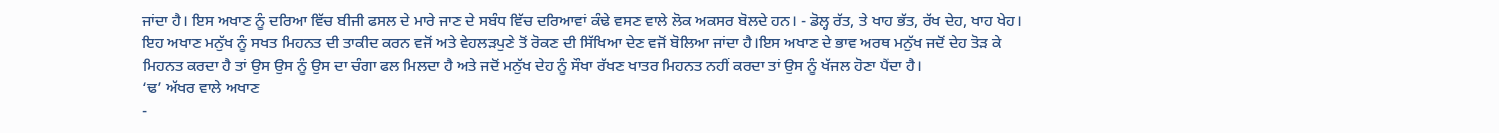ਜਾਂਦਾ ਹੈ। ਇਸ ਅਖਾਣ ਨੂੰ ਦਰਿਆ ਵਿੱਚ ਬੀਜੀ ਫਸਲ ਦੇ ਮਾਰੇ ਜਾਣ ਦੇ ਸਬੰਧ ਵਿੱਚ ਦਰਿਆਵਾਂ ਕੰਢੇ ਵਸਣ ਵਾਲੇ ਲੋਕ ਅਕਸਰ ਬੋਲਦੇ ਹਨ। - ਡੋਲ੍ਹ ਰੱਤ, ਤੇ ਖਾਹ ਭੱਤ, ਰੱਖ ਦੇਹ, ਖਾਹ ਖੇਹ।
ਇਹ ਅਖਾਣ ਮਨੁੱਖ ਨੂੰ ਸਖਤ ਮਿਹਨਤ ਦੀ ਤਾਕੀਦ ਕਰਨ ਵਜੋਂ ਅਤੇ ਵੇਹਲੜਪੁਣੇ ਤੋਂ ਰੋਕਣ ਦੀ ਸਿੱਖਿਆ ਦੇਣ ਵਜੋਂ ਬੋਲਿਆ ਜਾਂਦਾ ਹੈ।ਇਸ ਅਖਾਣ ਦੇ ਭਾਵ ਅਰਥ ਮਨੁੱਖ ਜਦੋਂ ਦੇਹ ਤੋੜ ਕੇ ਮਿਹਨਤ ਕਰਦਾ ਹੈ ਤਾਂ ਉਸ ਉਸ ਨੂੰ ਉਸ ਦਾ ਚੰਗਾ ਫਲ ਮਿਲਦਾ ਹੈ ਅਤੇ ਜਦੋਂ ਮਨੁੱਖ ਦੇਹ ਨੂੰ ਸੌਖਾ ਰੱਖਣ ਖਾਤਰ ਮਿਹਨਤ ਨਹੀਂ ਕਰਦਾ ਤਾਂ ਉਸ ਨੂੰ ਖੱਜਲ ਹੋਣਾ ਪੈਂਦਾ ਹੈ।
‘ਢ’ ਅੱਖਰ ਵਾਲੇ ਅਖਾਣ
-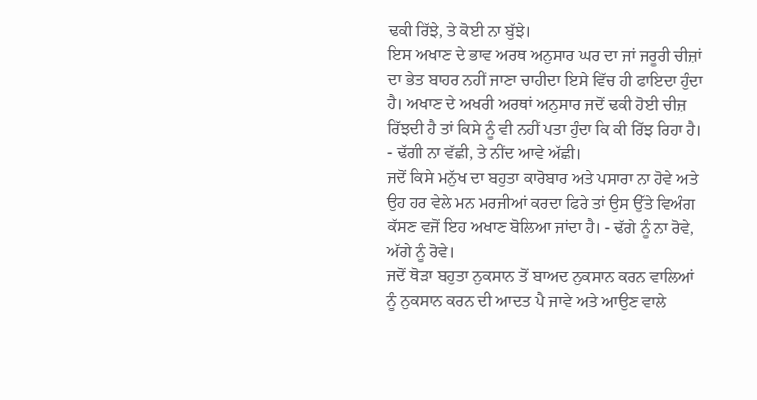ਢਕੀ ਰਿੱਝੇ, ਤੇ ਕੋਈ ਨਾ ਬੁੱਝੇ।
ਇਸ ਅਖਾਣ ਦੇ ਭਾਵ ਅਰਥ ਅਨੁਸਾਰ ਘਰ ਦਾ ਜਾਂ ਜਰੂਰੀ ਚੀਜ਼ਾਂ ਦਾ ਭੇਤ ਬਾਹਰ ਨਹੀਂ ਜਾਣਾ ਚਾਹੀਦਾ ਇਸੇ ਵਿੱਚ ਹੀ ਫਾਇਦਾ ਹੁੰਦਾ ਹੈ। ਅਖਾਣ ਦੇ ਅਖਰੀ ਅਰਥਾਂ ਅਨੁਸਾਰ ਜਦੋਂ ਢਕੀ ਹੋਈ ਚੀਜ਼ ਰਿੱਝਦੀ ਹੈ ਤਾਂ ਕਿਸੇ ਨੂੰ ਵੀ ਨਹੀਂ ਪਤਾ ਹੁੰਦਾ ਕਿ ਕੀ ਰਿੱਝ ਰਿਹਾ ਹੈ। - ਢੱਗੀ ਨਾ ਵੱਛੀ, ਤੇ ਨੀਂਦ ਆਵੇ ਅੱਛੀ।
ਜਦੋਂ ਕਿਸੇ ਮਨੁੱਖ ਦਾ ਬਹੁਤਾ ਕਾਰੋਬਾਰ ਅਤੇ ਪਸਾਰਾ ਨਾ ਹੋਵੇ ਅਤੇ ਉਹ ਹਰ ਵੇਲੇ ਮਨ ਮਰਜੀਆਂ ਕਰਦਾ ਫਿਰੇ ਤਾਂ ਉਸ ਉੱਤੇ ਵਿਅੰਗ ਕੱਸਣ ਵਜੋਂ ਇਹ ਅਖਾਣ ਬੋਲਿਆ ਜਾਂਦਾ ਹੈ। - ਢੱਗੇ ਨੂੰ ਨਾ ਰੋਵੇ, ਅੱਗੇ ਨੂੰ ਰੋਵੇ।
ਜਦੋਂ ਥੋੜਾ ਬਹੁਤਾ ਨੁਕਸਾਨ ਤੋਂ ਬਾਅਦ ਨੁਕਸਾਨ ਕਰਨ ਵਾਲਿਆਂ ਨੂੰ ਨੁਕਸਾਨ ਕਰਨ ਦੀ ਆਦਤ ਪੈ ਜਾਵੇ ਅਤੇ ਆਉਣ ਵਾਲੇ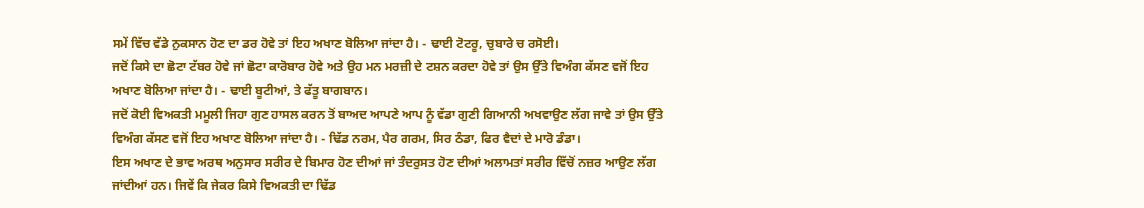ਸਮੇਂ ਵਿੱਚ ਵੱਡੇ ਨੁਕਸਾਨ ਹੋਣ ਦਾ ਡਰ ਹੋਵੇ ਤਾਂ ਇਹ ਅਖਾਣ ਬੋਲਿਆ ਜਾਂਦਾ ਹੈ। - ਢਾਈ ਟੋਟਰੂ, ਚੁਬਾਰੇ ਚ ਰਸੋਈ।
ਜਦੋਂ ਕਿਸੇ ਦਾ ਛੋਟਾ ਟੱਬਰ ਹੋਵੇ ਜਾਂ ਛੋਟਾ ਕਾਰੋਬਾਰ ਹੋਵੇ ਅਤੇ ਉਹ ਮਨ ਮਰਜ਼ੀ ਦੇ ਟਸ਼ਨ ਕਰਦਾ ਹੋਵੇ ਤਾਂ ਉਸ ਉੱਤੇ ਵਿਅੰਗ ਕੱਸਣ ਵਜੋਂ ਇਹ ਅਖਾਣ ਬੋਲਿਆ ਜਾਂਦਾ ਹੈ। - ਢਾਈ ਬੂਟੀਆਂ, ਤੇ ਫੱਤੂ ਬਾਗਬਾਨ।
ਜਦੋਂ ਕੋਈ ਵਿਅਕਤੀ ਮਮੂਲੀ ਜਿਹਾ ਗੁਣ ਹਾਸਲ ਕਰਨ ਤੋਂ ਬਾਅਦ ਆਪਣੇ ਆਪ ਨੂੰ ਵੱਡਾ ਗੁਣੀ ਗਿਆਨੀ ਅਖਵਾਉਣ ਲੱਗ ਜਾਵੇ ਤਾਂ ਉਸ ਉੱਤੇ ਵਿਅੰਗ ਕੱਸਣ ਵਜੋਂ ਇਹ ਅਖਾਣ ਬੋਲਿਆ ਜਾਂਦਾ ਹੈ। - ਢਿੱਡ ਨਰਮ, ਪੈਰ ਗਰਮ, ਸਿਰ ਠੰਡਾ, ਫਿਰ ਵੈਦਾਂ ਦੇ ਮਾਰੋ ਡੰਡਾ।
ਇਸ ਅਖਾਣ ਦੇ ਭਾਵ ਅਰਥ ਅਨੁਸਾਰ ਸਰੀਰ ਦੇ ਬਿਮਾਰ ਹੋਣ ਦੀਆਂ ਜਾਂ ਤੰਦਰੁਸਤ ਹੋਣ ਦੀਆਂ ਅਲਾਮਤਾਂ ਸਰੀਰ ਵਿੱਚੋਂ ਨਜ਼ਰ ਆਉਣ ਲੱਗ ਜਾਂਦੀਆਂ ਹਨ। ਜਿਵੇਂ ਕਿ ਜੇਕਰ ਕਿਸੇ ਵਿਅਕਤੀ ਦਾ ਢਿੱਡ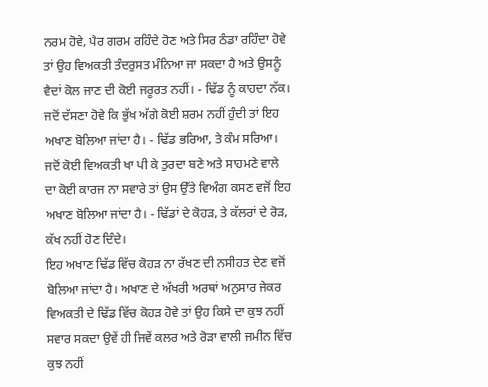ਨਰਮ ਹੋਵੇ, ਪੈਰ ਗਰਮ ਰਹਿੰਦੇ ਹੋਣ ਅਤੇ ਸਿਰ ਠੰਡਾ ਰਹਿੰਦਾ ਹੋਵੇ ਤਾਂ ਉਹ ਵਿਅਕਤੀ ਤੰਦਰੁਸਤ ਮੰਨਿਆ ਜਾ ਸਕਦਾ ਹੈ ਅਤੇ ਉਸਨੂੰ ਵੈਦਾਂ ਕੋਲ ਜਾਣ ਦੀ ਕੋਈ ਜਰੂਰਤ ਨਹੀਂ। - ਢਿੱਡ ਨੂੰ ਕਾਹਦਾ ਨੱਕ।
ਜਦੋਂ ਦੱਸਣਾ ਹੋਵੇ ਕਿ ਭੁੱਖ ਅੱਗੇ ਕੋਈ ਸ਼ਰਮ ਨਹੀਂ ਹੁੰਦੀ ਤਾਂ ਇਹ ਅਖਾਣ ਬੋਲਿਆ ਜਾਂਦਾ ਹੈ। - ਢਿੱਡ ਭਰਿਆ, ਤੇ ਕੰਮ ਸਰਿਆ।
ਜਦੋਂ ਕੋਈ ਵਿਅਕਤੀ ਖਾ ਪੀ ਕੇ ਤੁਰਦਾ ਬਣੇ ਅਤੇ ਸਾਹਮਣੇ ਵਾਲੇ ਦਾ ਕੋਈ ਕਾਰਜ ਨਾ ਸਵਾਰੇ ਤਾਂ ਉਸ ਉੱਤੇ ਵਿਅੰਗ ਕਸਣ ਵਜੋਂ ਇਹ ਅਖਾਣ ਬੋਲਿਆ ਜਾਂਦਾ ਹੈ। - ਢਿੱਡਾਂ ਦੇ ਕੋਹੜ, ਤੇ ਕੱਲਰਾਂ ਦੇ ਰੋੜ, ਕੱਖ ਨਹੀਂ ਹੋਣ ਦਿੰਦੇ।
ਇਹ ਅਖਾਣ ਢਿੱਡ ਵਿੱਚ ਕੋਹੜ ਨਾ ਰੱਖਣ ਦੀ ਨਸੀਹਤ ਦੇਣ ਵਜੋਂ ਬੋਲਿਆ ਜਾਂਦਾ ਹੈ। ਅਖਾਣ ਦੇ ਅੱਖਰੀ ਅਰਥਾਂ ਅਨੁਸਾਰ ਜੇਕਰ ਵਿਅਕਤੀ ਦੇ ਢਿੱਡ ਵਿੱਚ ਕੋਹੜ ਹੋਵੇ ਤਾਂ ਉਹ ਕਿਸੇ ਦਾ ਕੁਝ ਨਹੀਂ ਸਵਾਰ ਸਕਦਾ ਉਵੇਂ ਹੀ ਜਿਵੇਂ ਕਲਰ ਅਤੇ ਰੋੜਾ ਵਾਲੀ ਜਮੀਨ ਵਿੱਚ ਕੁਝ ਨਹੀਂ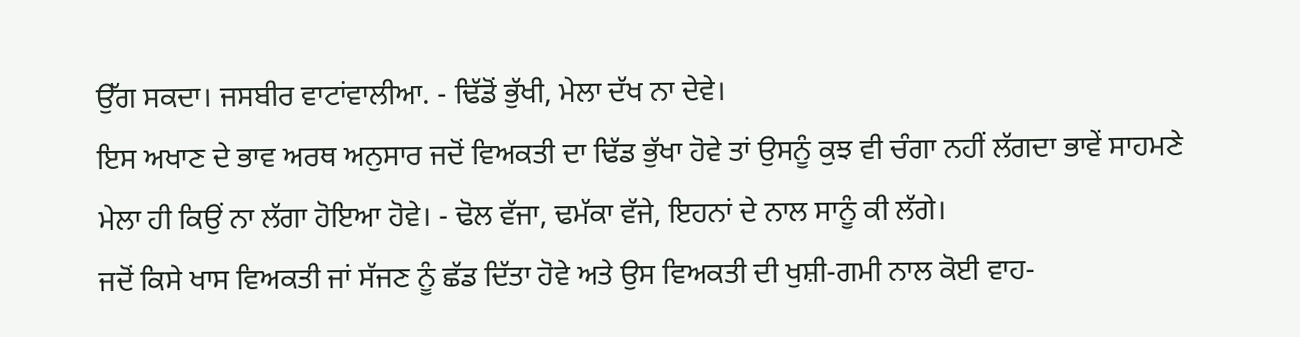ਉੱਗ ਸਕਦਾ। ਜਸਬੀਰ ਵਾਟਾਂਵਾਲੀਆ. - ਢਿੱਡੋਂ ਭੁੱਖੀ, ਮੇਲਾ ਦੱਖ ਨਾ ਦੇਵੇ।
ਇਸ ਅਖਾਣ ਦੇ ਭਾਵ ਅਰਥ ਅਨੁਸਾਰ ਜਦੋਂ ਵਿਅਕਤੀ ਦਾ ਢਿੱਡ ਭੁੱਖਾ ਹੋਵੇ ਤਾਂ ਉਸਨੂੰ ਕੁਝ ਵੀ ਚੰਗਾ ਨਹੀਂ ਲੱਗਦਾ ਭਾਵੇਂ ਸਾਹਮਣੇ ਮੇਲਾ ਹੀ ਕਿਉਂ ਨਾ ਲੱਗਾ ਹੋਇਆ ਹੋਵੇ। - ਢੋਲ ਵੱਜਾ, ਢਮੱਕਾ ਵੱਜੇ, ਇਹਨਾਂ ਦੇ ਨਾਲ ਸਾਨੂੰ ਕੀ ਲੱਗੇ।
ਜਦੋਂ ਕਿਸੇ ਖਾਸ ਵਿਅਕਤੀ ਜਾਂ ਸੱਜਣ ਨੂੰ ਛੱਡ ਦਿੱਤਾ ਹੋਵੇ ਅਤੇ ਉਸ ਵਿਅਕਤੀ ਦੀ ਖੁਸ਼ੀ-ਗਮੀ ਨਾਲ ਕੋਈ ਵਾਹ-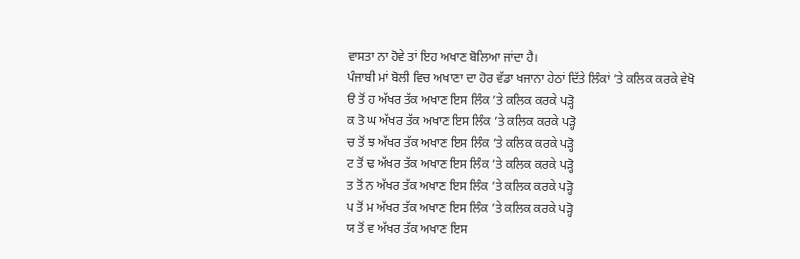ਵਾਸਤਾ ਨਾ ਹੋਵੇ ਤਾਂ ਇਹ ਅਖਾਣ ਬੋਲਿਆ ਜਾਂਦਾ ਹੈ।
ਪੰਜਾਬੀ ਮਾਂ ਬੋਲੀ ਵਿਚ ਅਖਾਣਾ ਦਾ ਹੋਰ ਵੱਡਾ ਖਜਾਨਾ ਹੇਠਾਂ ਦਿੱਤੇ ਲਿੰਕਾਂ ’ਤੇ ਕਲਿਕ ਕਰਕੇ ਵੇਖੋ
ੳ ਤੋਂ ਹ ਅੱਖਰ ਤੱਕ ਅਖਾਣ ਇਸ ਲਿੰਕ ’ਤੇ ਕਲਿਕ ਕਰਕੇ ਪੜ੍ਹੋ
ਕ ਤੋ ਘ ਅੱਖਰ ਤੱਕ ਅਖਾਣ ਇਸ ਲਿੰਕ ’ਤੇ ਕਲਿਕ ਕਰਕੇ ਪੜ੍ਹੋ
ਚ ਤੋਂ ਝ ਅੱਖਰ ਤੱਕ ਅਖਾਣ ਇਸ ਲਿੰਕ ’ਤੇ ਕਲਿਕ ਕਰਕੇ ਪੜ੍ਹੋ
ਟ ਤੋਂ ਢ ਅੱਖਰ ਤੱਕ ਅਖਾਣ ਇਸ ਲਿੰਕ ’ਤੇ ਕਲਿਕ ਕਰਕੇ ਪੜ੍ਹੋ
ਤ ਤੋਂ ਨ ਅੱਖਰ ਤੱਕ ਅਖਾਣ ਇਸ ਲਿੰਕ ’ਤੇ ਕਲਿਕ ਕਰਕੇ ਪੜ੍ਹੋ
ਪ ਤੋਂ ਮ ਅੱਖਰ ਤੱਕ ਅਖਾਣ ਇਸ ਲਿੰਕ ’ਤੇ ਕਲਿਕ ਕਰਕੇ ਪੜ੍ਹੋ
ਯ ਤੋਂ ਵ ਅੱਖਰ ਤੱਕ ਅਖਾਣ ਇਸ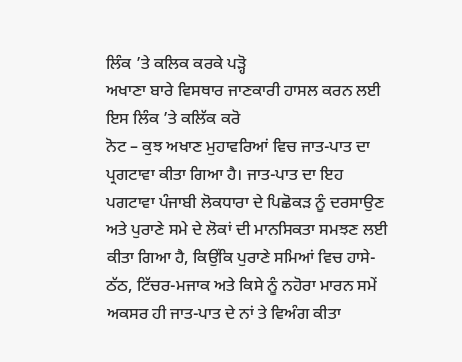ਲਿੰਕ ’ਤੇ ਕਲਿਕ ਕਰਕੇ ਪੜ੍ਹੋ
ਅਖਾਣਾ ਬਾਰੇ ਵਿਸਥਾਰ ਜਾਣਕਾਰੀ ਹਾਸਲ ਕਰਨ ਲਈ ਇਸ ਲਿੰਕ ’ਤੇ ਕਲਿੱਕ ਕਰੋ
ਨੋਟ – ਕੁਝ ਅਖਾਣ ਮੁਹਾਵਰਿਆਂ ਵਿਚ ਜਾਤ-ਪਾਤ ਦਾ ਪ੍ਰਗਟਾਵਾ ਕੀਤਾ ਗਿਆ ਹੈ। ਜਾਤ-ਪਾਤ ਦਾ ਇਹ ਪਗਟਾਵਾ ਪੰਜਾਬੀ ਲੋਕਧਾਰਾ ਦੇ ਪਿਛੋਕੜ ਨੂੰ ਦਰਸਾਉਣ ਅਤੇ ਪੁਰਾਣੇ ਸਮੇ ਦੇ ਲੋਕਾਂ ਦੀ ਮਾਨਸਿਕਤਾ ਸਮਝਣ ਲਈ ਕੀਤਾ ਗਿਆ ਹੈ, ਕਿਉਂਕਿ ਪੁਰਾਣੇ ਸਮਿਆਂ ਵਿਚ ਹਾਸੇ-ਠੱਠ, ਟਿੱਚਰ-ਮਜਾਕ ਅਤੇ ਕਿਸੇ ਨੂੰ ਨਹੋਰਾ ਮਾਰਨ ਸਮੇਂ ਅਕਸਰ ਹੀ ਜਾਤ-ਪਾਤ ਦੇ ਨਾਂ ਤੇ ਵਿਅੰਗ ਕੀਤਾ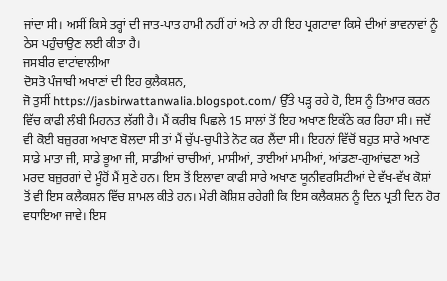ਜਾਂਦਾ ਸੀ। ਅਸੀਂ ਕਿਸੇ ਤਰ੍ਹਾਂ ਦੀ ਜਾਤ-ਪਾਤ ਹਾਮੀ ਨਹੀਂ ਹਾਂ ਅਤੇ ਨਾ ਹੀ ਇਹ ਪ੍ਰਗਟਾਵਾ ਕਿਸੇ ਦੀਆਂ ਭਾਵਨਾਵਾਂ ਨੂੰ ਠੇਸ ਪਹੁੰਚਾਉਣ ਲਈ ਕੀਤਾ ਹੈ।
ਜਸਬੀਰ ਵਾਟਾਂਵਾਲੀਆ
ਦੋਸਤੋ ਪੰਜਾਬੀ ਅਖਾਣਾਂ ਦੀ ਇਹ ਕੁਲੈਕਸ਼ਨ,
ਜੋ ਤੁਸੀਂ https://jasbirwattanwalia.blogspot.com/ ਉੱਤੇ ਪੜ੍ਹ ਰਹੇ ਹੋ, ਇਸ ਨੂੰ ਤਿਆਰ ਕਰਨ ਵਿੱਚ ਕਾਫੀ ਲੰਬੀ ਮਿਹਨਤ ਲੱਗੀ ਹੈ। ਮੈਂ ਕਰੀਬ ਪਿਛਲੇ 15 ਸਾਲਾਂ ਤੋਂ ਇਹ ਅਖਾਣ ਇਕੱਠੇ ਕਰ ਰਿਹਾ ਸੀ। ਜਦੋਂ ਵੀ ਕੋਈ ਬਜ਼ੁਰਗ ਅਖਾਣ ਬੋਲਦਾ ਸੀ ਤਾਂ ਮੈਂ ਚੁੱਪ-ਚੁਪੀਤੇ ਨੋਟ ਕਰ ਲੈਂਦਾ ਸੀ। ਇਹਨਾਂ ਵਿੱਚੋਂ ਬਹੁਤ ਸਾਰੇ ਅਖਾਣ ਸਾਡੇ ਮਾਤਾ ਜੀ, ਸਾਡੇ ਭੂਆ ਜੀ, ਸਾਡੀਆਂ ਚਾਚੀਆਂ, ਮਾਸੀਆਂ, ਤਾਈਆਂ ਮਾਮੀਆਂ, ਆਂਡਣਾ-ਗੁਆਂਢਣਾ ਅਤੇ ਮਰਦ ਬਜ਼ੁਰਗਾਂ ਦੇ ਮੂੰਹੋਂ ਮੈਂ ਸੁਣੇ ਹਨ। ਇਸ ਤੋਂ ਇਲਾਵਾ ਕਾਫੀ ਸਾਰੇ ਅਖਾਣ ਯੂਨੀਵਰਸਿਟੀਆਂ ਦੇ ਵੱਖ-ਵੱਖ ਕੋਸ਼ਾਂ ਤੋਂ ਵੀ ਇਸ ਕਲੈਕਸ਼ਨ ਵਿੱਚ ਸ਼ਾਮਲ ਕੀਤੇ ਹਨ। ਮੇਰੀ ਕੋਸ਼ਿਸ਼ ਰਹੇਗੀ ਕਿ ਇਸ ਕਲੈਕਸ਼ਨ ਨੂੰ ਦਿਨ ਪ੍ਰਤੀ ਦਿਨ ਹੋਰ ਵਧਾਇਆ ਜਾਵੇ। ਇਸ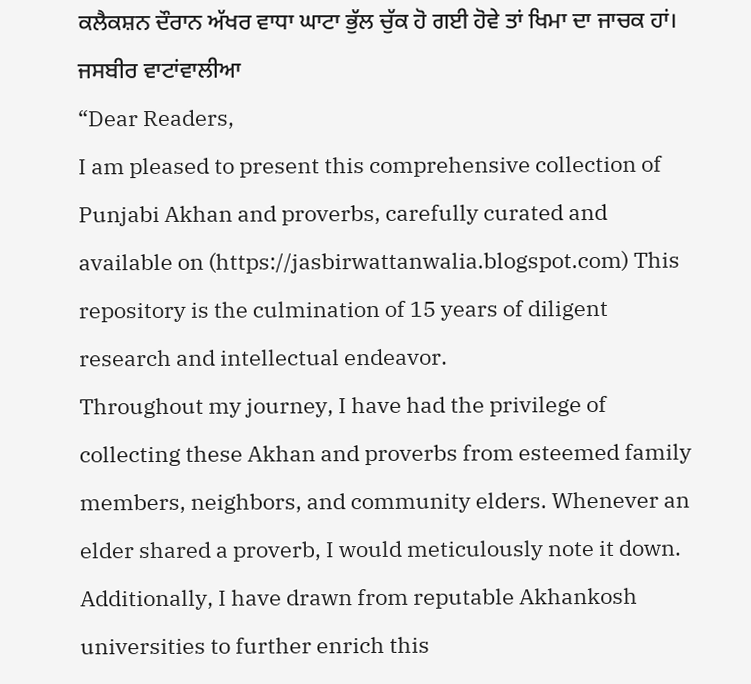ਕਲੈਕਸ਼ਨ ਦੌਰਾਨ ਅੱਖਰ ਵਾਧਾ ਘਾਟਾ ਭੁੱਲ ਚੁੱਕ ਹੋ ਗਈ ਹੋਵੇ ਤਾਂ ਖਿਮਾ ਦਾ ਜਾਚਕ ਹਾਂ।
ਜਸਬੀਰ ਵਾਟਾਂਵਾਲੀਆ
“Dear Readers,
I am pleased to present this comprehensive collection of Punjabi Akhan and proverbs, carefully curated and available on (https://jasbirwattanwalia.blogspot.com) This repository is the culmination of 15 years of diligent research and intellectual endeavor.
Throughout my journey, I have had the privilege of collecting these Akhan and proverbs from esteemed family members, neighbors, and community elders. Whenever an elder shared a proverb, I would meticulously note it down. Additionally, I have drawn from reputable Akhankosh universities to further enrich this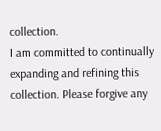collection.
I am committed to continually expanding and refining this collection. Please forgive any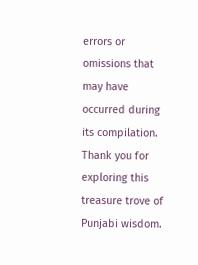errors or omissions that may have occurred during its compilation.
Thank you for exploring this treasure trove of Punjabi wisdom.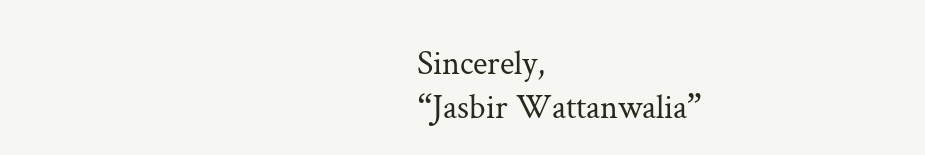Sincerely,
“Jasbir Wattanwalia”